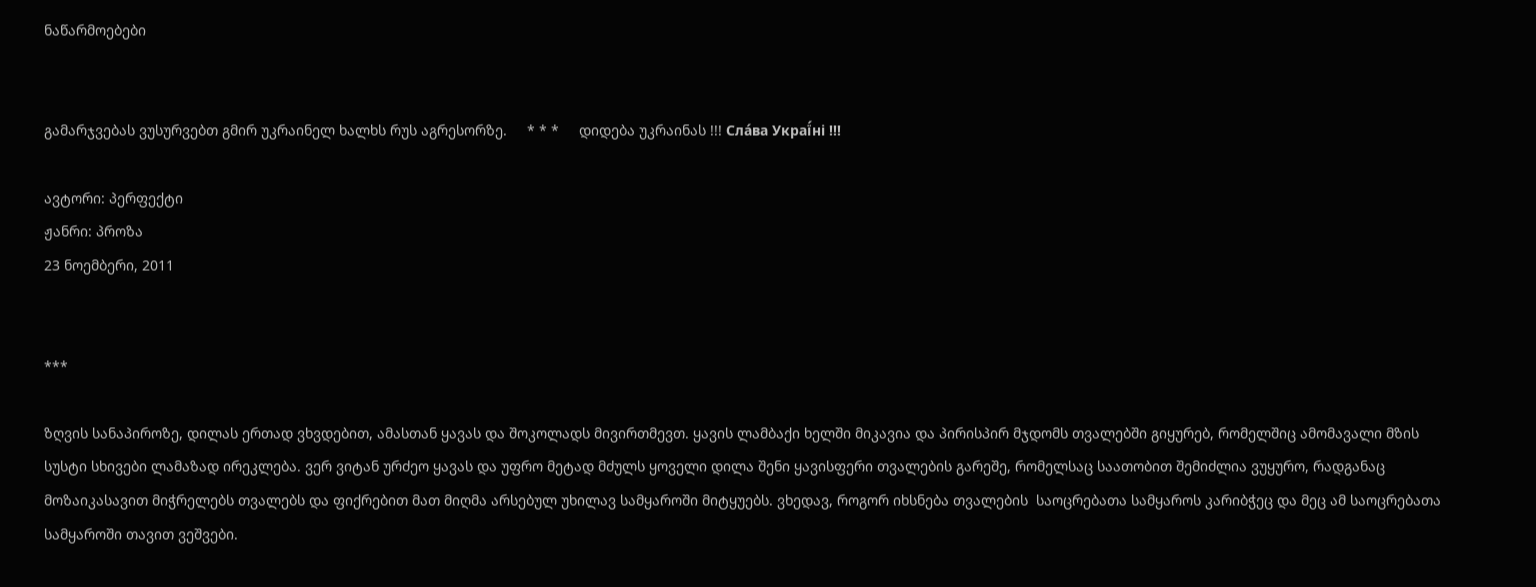ნაწარმოებები


გამარჯვებას ვუსურვებთ გმირ უკრაინელ ხალხს რუს აგრესორზე.     * * *     დიდება უკრაინას !!! Сла́ва Украї́ні !!!

ავტორი: პერფექტი
ჟანრი: პროზა
23 ნოემბერი, 2011


***

ზღვის სანაპიროზე, დილას ერთად ვხვდებით, ამასთან ყავას და შოკოლადს მივირთმევთ. ყავის ლამბაქი ხელში მიკავია და პირისპირ მჯდომს თვალებში გიყურებ, რომელშიც ამომავალი მზის სუსტი სხივები ლამაზად ირეკლება. ვერ ვიტან ურძეო ყავას და უფრო მეტად მძულს ყოველი დილა შენი ყავისფერი თვალების გარეშე, რომელსაც საათობით შემიძლია ვუყურო, რადგანაც მოზაიკასავით მიჭრელებს თვალებს და ფიქრებით მათ მიღმა არსებულ უხილავ სამყაროში მიტყუებს. ვხედავ, როგორ იხსნება თვალების  საოცრებათა სამყაროს კარიბჭეც და მეც ამ საოცრებათა სამყაროში თავით ვეშვები.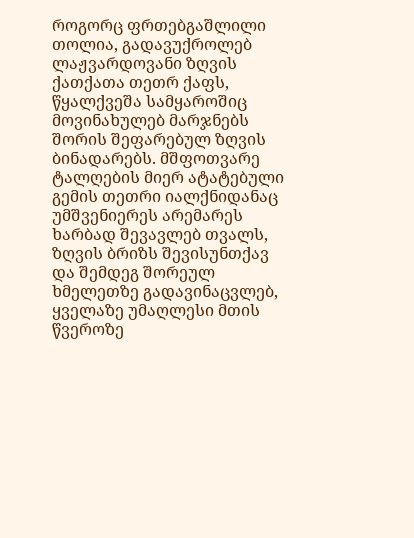როგორც ფრთებგაშლილი თოლია, გადავუქროლებ ლაჟვარდოვანი ზღვის ქათქათა თეთრ ქაფს, წყალქვეშა სამყაროშიც მოვინახულებ მარჯნებს შორის შეფარებულ ზღვის ბინადარებს. მშფოთვარე ტალღების მიერ ატატებული გემის თეთრი იალქნიდანაც უმშვენიერეს არემარეს ხარბად შევავლებ თვალს, ზღვის ბრიზს შევისუნთქავ და შემდეგ შორეულ ხმელეთზე გადავინაცვლებ, ყველაზე უმაღლესი მთის წვეროზე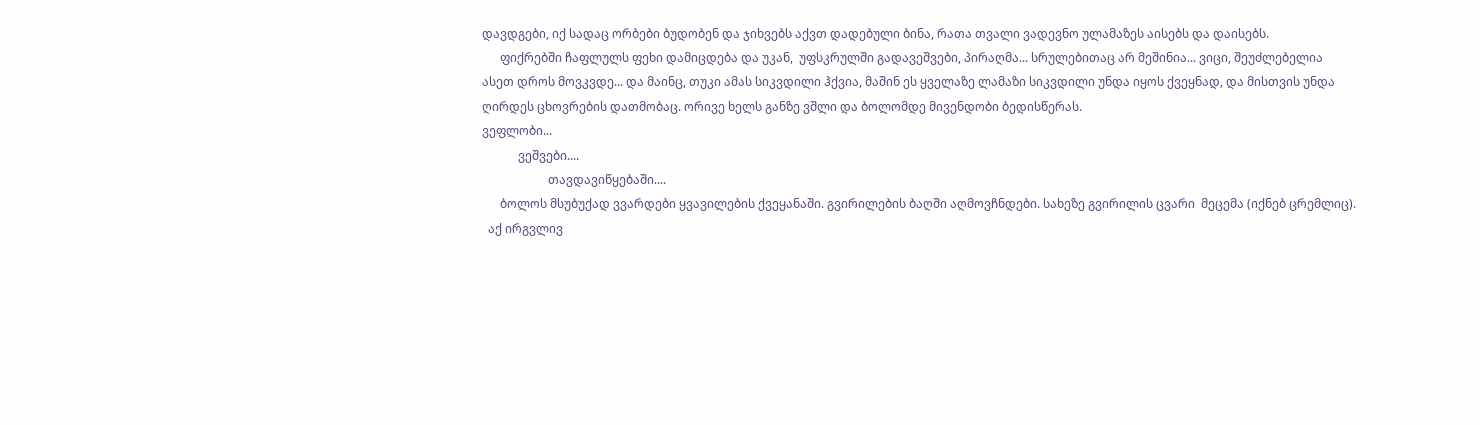დავდგები, იქ სადაც ორბები ბუდობენ და ჯიხვებს აქვთ დადებული ბინა, რათა თვალი ვადევნო ულამაზეს აისებს და დაისებს.
      ფიქრებში ჩაფლულს ფეხი დამიცდება და უკან,  უფსკრულში გადავეშვები, პირაღმა... სრულებითაც არ მეშინია... ვიცი, შეუძლებელია ასეთ დროს მოვკვდე... და მაინც, თუკი ამას სიკვდილი ჰქვია, მაშინ ეს ყველაზე ლამაზი სიკვდილი უნდა იყოს ქვეყნად, და მისთვის უნდა ღირდეს ცხოვრების დათმობაც. ორივე ხელს განზე ვშლი და ბოლომდე მივენდობი ბედისწერას.
ვეფლობი...
            ვეშვები....
                      თავდავიწყებაში....
      ბოლოს მსუბუქად ვვარდები ყვავილების ქვეყანაში. გვირილების ბაღში აღმოვჩნდები. სახეზე გვირილის ცვარი  მეცემა (იქნებ ცრემლიც).
  აქ ირგვლივ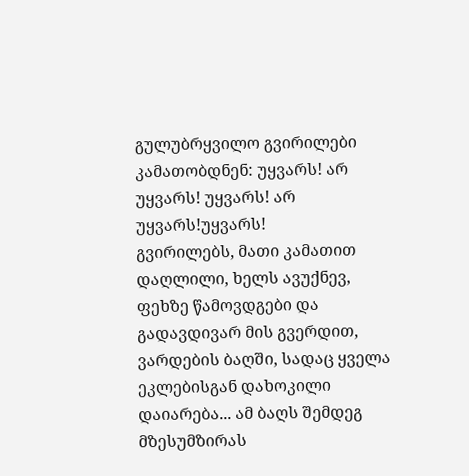გულუბრყვილო გვირილები კამათობდნენ: უყვარს! არ უყვარს! უყვარს! არ უყვარს!უყვარს!
გვირილებს, მათი კამათით დაღლილი, ხელს ავუქნევ, ფეხზე წამოვდგები და გადავდივარ მის გვერდით, ვარდების ბაღში, სადაც ყველა ეკლებისგან დახოკილი დაიარება... ამ ბაღს შემდეგ მზესუმზირას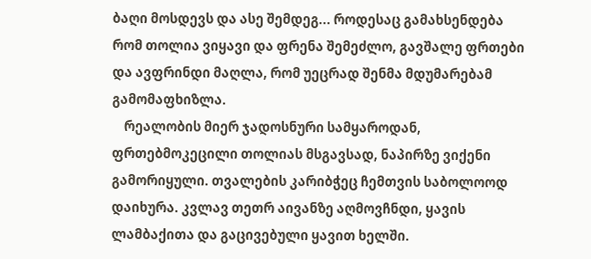ბაღი მოსდევს და ასე შემდეგ... როდესაც გამახსენდება რომ თოლია ვიყავი და ფრენა შემეძლო, გავშალე ფრთები და ავფრინდი მაღლა, რომ უეცრად შენმა მდუმარებამ გამომაფხიზლა.
    რეალობის მიერ ჯადოსნური სამყაროდან, ფრთებმოკეცილი თოლიას მსგავსად, ნაპირზე ვიქენი გამორიყული. თვალების კარიბჭეც ჩემთვის საბოლოოდ დაიხურა. კვლავ თეთრ აივანზე აღმოვჩნდი, ყავის ლამბაქითა და გაცივებული ყავით ხელში.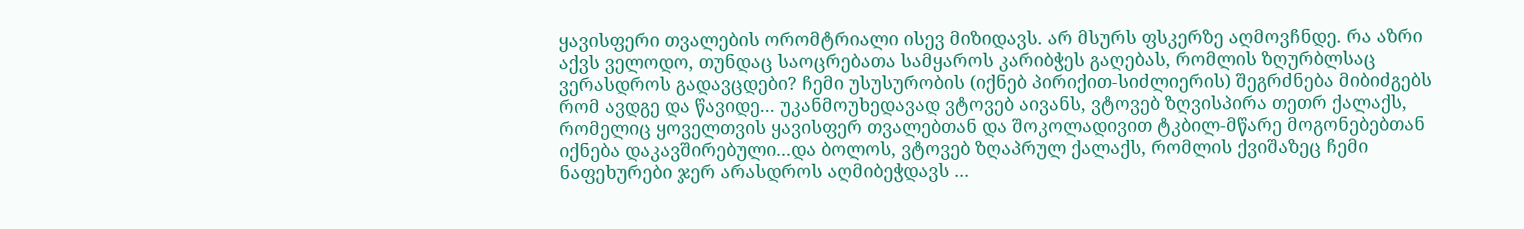ყავისფერი თვალების ორომტრიალი ისევ მიზიდავს. არ მსურს ფსკერზე აღმოვჩნდე. რა აზრი აქვს ველოდო, თუნდაც საოცრებათა სამყაროს კარიბჭეს გაღებას, რომლის ზღურბლსაც ვერასდროს გადავცდები? ჩემი უსუსურობის (იქნებ პირიქით-სიძლიერის) შეგრძნება მიბიძგებს რომ ავდგე და წავიდე... უკანმოუხედავად ვტოვებ აივანს, ვტოვებ ზღვისპირა თეთრ ქალაქს, რომელიც ყოველთვის ყავისფერ თვალებთან და შოკოლადივით ტკბილ-მწარე მოგონებებთან იქნება დაკავშირებული...და ბოლოს, ვტოვებ ზღაპრულ ქალაქს, რომლის ქვიშაზეც ჩემი ნაფეხურები ჯერ არასდროს აღმიბეჭდავს ...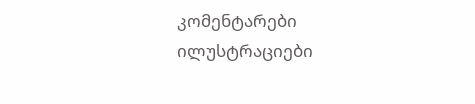კომენტარები ილუსტრაციები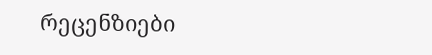რეცენზიები